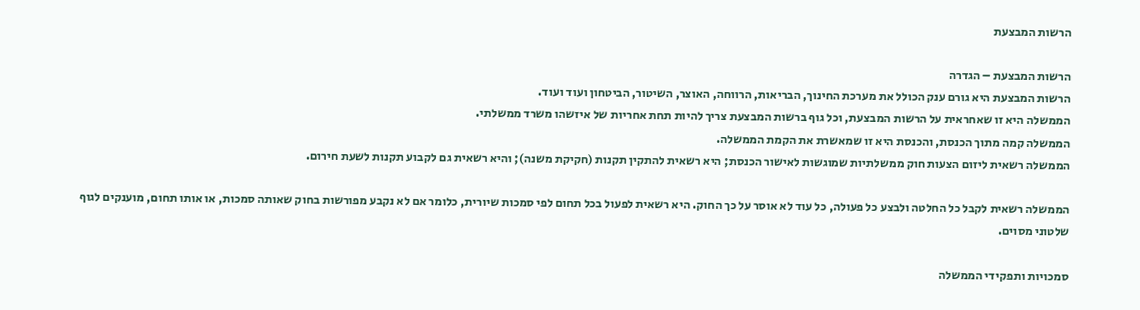הרשות המבצעת

הרשות המבצעת – הגדרה
הרשות המבצעת היא גורם ענק הכולל את מערכת החינוך, הבריאות, הרווחה, האוצר, השיטור, הביטחון ועוד ועוד.
הממשלה היא זו שאחראית על הרשות המבצעת, וכל גוף ברשות המבצעת צריך להיות תחת אחריות של איזשהו משרד ממשלתי.
הממשלה קמה מתוך הכנסת, והכנסת היא זו שמאשרת את הקמת הממשלה.
הממשלה רשאית ליזום הצעות חוק ממשלתיות שמוגשות לאישור הכנסת; היא רשאית להתקין תקנות (חקיקת משנה); והיא רשאית גם לקבוע תקנות לשעת חירום.

הממשלה רשאית לקבל כל החלטה ולבצע כל פעולה, כל עוד לא אוסר על כך החוק. היא רשאית לפעול בכל תחום לפי סמכות שיורית, כלומר אם לא נקבע מפורשות בחוק שאותה סמכות, או אותו תחום, מוענקים לגוף שלטוני מסוים.

סמכויות ותפקידי הממשלה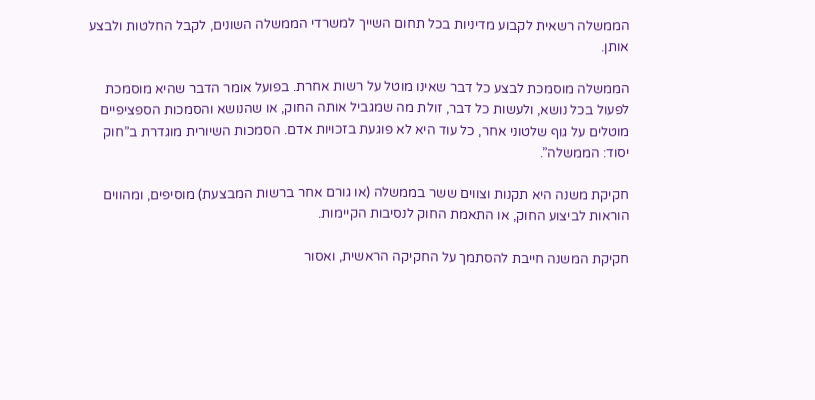הממשלה רשאית לקבוע מדיניות בכל תחום השייך למשרדי הממשלה השונים, לקבל החלטות ולבצע אותן.

הממשלה מוסמכת לבצע כל דבר שאינו מוטל על רשות אחרת. בפועל אומר הדבר שהיא מוסמכת לפעול בכל נושא, ולעשות כל דבר, זולת מה שמגביל אותה החוק, או שהנושא והסמכות הספציפיים מוטלים על גוף שלטוני אחר, כל עוד היא לא פוגעת בזכויות אדם. הסמכות השיורית מוגדרת ב”חוק יסוד: הממשלה”.

חקיקת משנה היא תקנות וצווים ששר בממשלה (או גורם אחר ברשות המבצעת) מוסיפים, ומהווים הוראות לביצוע החוק, או התאמת החוק לנסיבות הקיימות.

חקיקת המשנה חייבת להסתמך על החקיקה הראשית, ואסור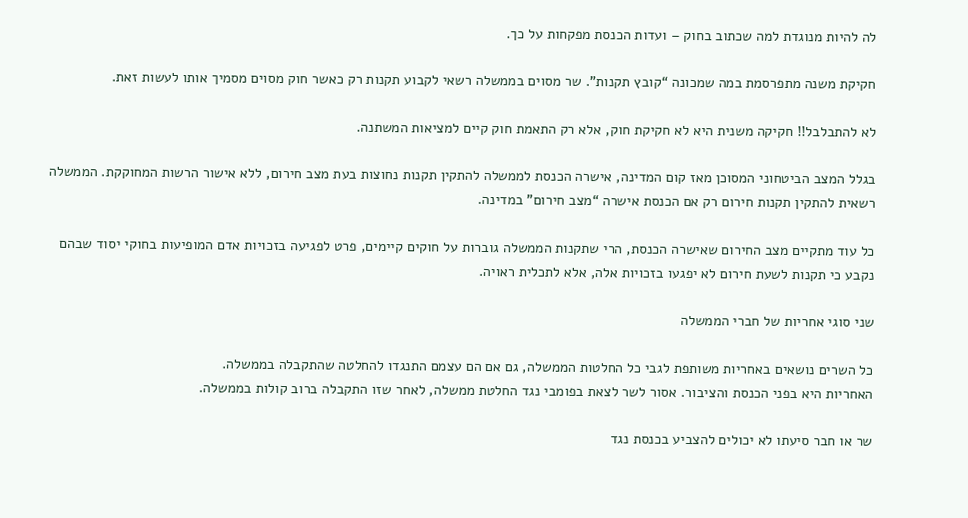לה להיות מנוגדת למה שכתוב בחוק – ועדות הכנסת מפקחות על כך.

חקיקת משנה מתפרסמת במה שמכונה “קובץ תקנות”. שר מסוים בממשלה רשאי לקבוע תקנות רק כאשר חוק מסוים מסמיך אותו לעשות זאת.

לא להתבלבל!! חקיקה משנית היא לא חקיקת חוק, אלא רק התאמת חוק קיים למציאות המשתנה.

בגלל המצב הביטחוני המסוכן מאז קום המדינה, אישרה הכנסת לממשלה להתקין תקנות נחוצות בעת מצב חירום, ללא אישור הרשות המחוקקת. הממשלה רשאית להתקין תקנות חירום רק אם הכנסת אישרה “מצב חירום” במדינה.

כל עוד מתקיים מצב החירום שאישרה הכנסת, הרי שתקנות הממשלה גוברות על חוקים קיימים, פרט לפגיעה בזכויות אדם המופיעות בחוקי יסוד שבהם נקבע כי תקנות לשעת חירום לא יפגעו בזכויות אלה, אלא לתכלית ראויה.

שני סוגי אחריות של חברי הממשלה

כל השרים נושאים באחריות משותפת לגבי כל החלטות הממשלה, גם אם הם עצמם התנגדו להחלטה שהתקבלה בממשלה.
האחריות היא בפני הכנסת והציבור. אסור לשר לצאת בפומבי נגד החלטת ממשלה, לאחר שזו התקבלה ברוב קולות בממשלה.

שר או חבר סיעתו לא יכולים להצביע בכנסת נגד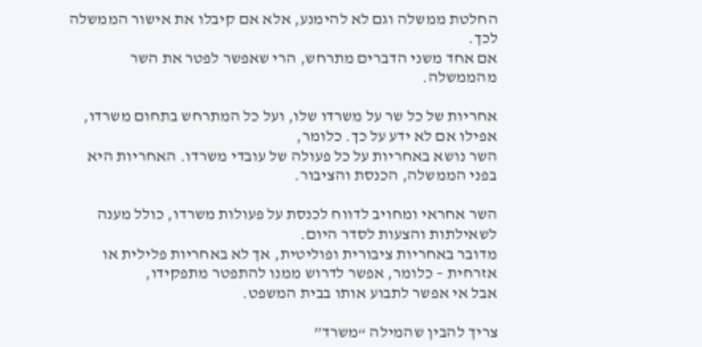החלטת ממשלה וגם לא להימנע, אלא אם קיבלו את אישור הממשלה לכך.
אם אחד משני הדברים מתרחש, הרי שאפשר לפטר את השר מהממשלה.

אחריות של כל שר על משרדו שלו, ועל כל המתרחש בתחום משרדו, אפילו אם לא ידע על כך. כלומר,
השר נושא באחריות על כל פעולה של עובדי משרדו. האחריות היא בפני הממשלה, הכנסת והציבור.

השר אחראי ומחויב לדווח לכנסת על פעולות משרדו, כולל מענה לשאילתות והצעות לסדר היום.
מדובר באחריות ציבורית ופוליטית, אך לא באחריות פלילית או אזרחית – כלומר, אפשר לדרוש ממנו להתפטר מתפקידו,
אבל אי אפשר לתבוע אותו בבית המשפט.

צריך להבין שהמילה “משרד”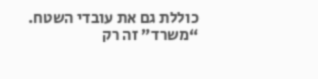כוללת גם את עובדי השטח. “משרד” זה רק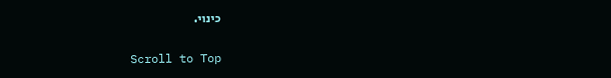כינוי.

Scroll to Top